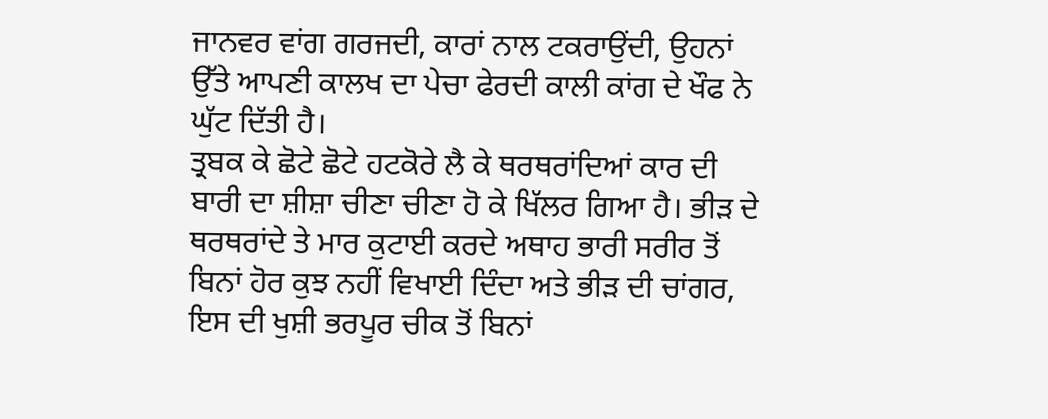ਜਾਨਵਰ ਵਾਂਗ ਗਰਜਦੀ, ਕਾਰਾਂ ਨਾਲ ਟਕਰਾਉਂਦੀ, ਉਹਨਾਂ ਉੱਤੇ ਆਪਣੀ ਕਾਲਖ ਦਾ ਪੇਚਾ ਫੇਰਦੀ ਕਾਲੀ ਕਾਂਗ ਦੇ ਖੌਫ ਨੇ ਘੁੱਟ ਦਿੱਤੀ ਹੈ।
ਤ੍ਰਬਕ ਕੇ ਛੋਟੇ ਛੋਟੇ ਹਟਕੋਰੇ ਲੈ ਕੇ ਥਰਥਰਾਂਦਿਆਂ ਕਾਰ ਦੀ ਬਾਰੀ ਦਾ ਸ਼ੀਸ਼ਾ ਚੀਣਾ ਚੀਣਾ ਹੋ ਕੇ ਖਿੱਲਰ ਗਿਆ ਹੈ। ਭੀੜ ਦੇ ਥਰਥਰਾਂਦੇ ਤੇ ਮਾਰ ਕੁਟਾਈ ਕਰਦੇ ਅਥਾਹ ਭਾਰੀ ਸਰੀਰ ਤੋਂ ਬਿਨਾਂ ਹੋਰ ਕੁਝ ਨਹੀਂ ਵਿਖਾਈ ਦਿੰਦਾ ਅਤੇ ਭੀੜ ਦੀ ਚਾਂਗਰ, ਇਸ ਦੀ ਖੁਸ਼ੀ ਭਰਪੂਰ ਚੀਕ ਤੋਂ ਬਿਨਾਂ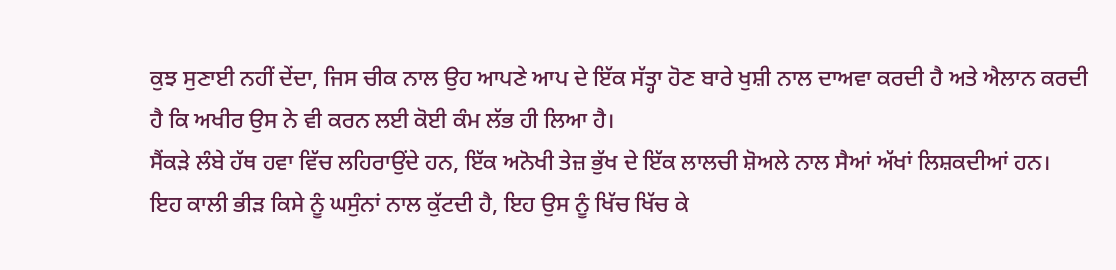ਕੁਝ ਸੁਣਾਈ ਨਹੀਂ ਦੇਂਦਾ, ਜਿਸ ਚੀਕ ਨਾਲ ਉਹ ਆਪਣੇ ਆਪ ਦੇ ਇੱਕ ਸੱਤ੍ਹਾ ਹੋਣ ਬਾਰੇ ਖੁਸ਼ੀ ਨਾਲ ਦਾਅਵਾ ਕਰਦੀ ਹੈ ਅਤੇ ਐਲਾਨ ਕਰਦੀ ਹੈ ਕਿ ਅਖੀਰ ਉਸ ਨੇ ਵੀ ਕਰਨ ਲਈ ਕੋਈ ਕੰਮ ਲੱਭ ਹੀ ਲਿਆ ਹੈ।
ਸੈਂਕੜੇ ਲੰਬੇ ਹੱਥ ਹਵਾ ਵਿੱਚ ਲਹਿਰਾਉਂਦੇ ਹਨ, ਇੱਕ ਅਨੋਖੀ ਤੇਜ਼ ਭੁੱਖ ਦੇ ਇੱਕ ਲਾਲਚੀ ਸ਼ੋਅਲੇ ਨਾਲ ਸੈਆਂ ਅੱਖਾਂ ਲਿਸ਼ਕਦੀਆਂ ਹਨ।
ਇਹ ਕਾਲੀ ਭੀੜ ਕਿਸੇ ਨੂੰ ਘਸੁੰਨਾਂ ਨਾਲ ਕੁੱਟਦੀ ਹੈ, ਇਹ ਉਸ ਨੂੰ ਖਿੱਚ ਖਿੱਚ ਕੇ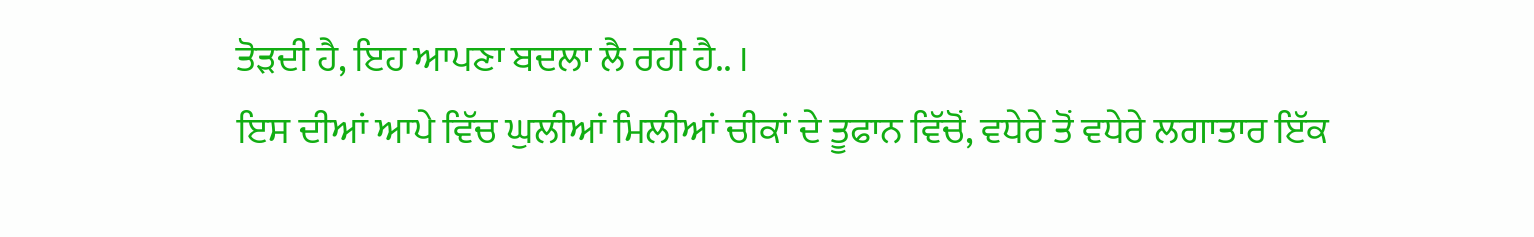ਤੋੜਦੀ ਹੈ, ਇਹ ਆਪਣਾ ਬਦਲਾ ਲੈ ਰਹੀ ਹੈ.. ।
ਇਸ ਦੀਆਂ ਆਪੇ ਵਿੱਚ ਘੁਲੀਆਂ ਮਿਲੀਆਂ ਚੀਕਾਂ ਦੇ ਤੂਫਾਨ ਵਿੱਚੋਂ, ਵਧੇਰੇ ਤੋਂ ਵਧੇਰੇ ਲਗਾਤਾਰ ਇੱਕ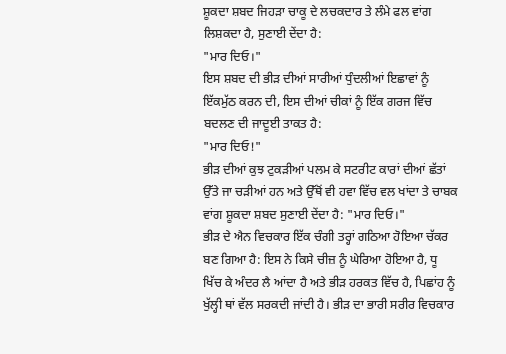ਸ਼ੂਕਦਾ ਸ਼ਬਦ ਜਿਹੜਾ ਚਾਕੂ ਦੇ ਲਚਕਦਾਰ ਤੇ ਲੰਮੇ ਫਲ ਵਾਂਗ ਲਿਸ਼ਕਦਾ ਹੈ, ਸੁਣਾਈ ਦੇਂਦਾ ਹੈ:
"ਮਾਰ ਦਿਓ।"
ਇਸ ਸ਼ਬਦ ਦੀ ਭੀੜ ਦੀਆਂ ਸਾਰੀਆਂ ਧੁੰਦਲੀਆਂ ਇਛਾਵਾਂ ਨੂੰ ਇੱਕਮੁੱਠ ਕਰਨ ਦੀ, ਇਸ ਦੀਆਂ ਚੀਕਾਂ ਨੂੰ ਇੱਕ ਗਰਜ ਵਿੱਚ ਬਦਲਣ ਦੀ ਜਾਦੂਈ ਤਾਕਤ ਹੈ:
"ਮਾਰ ਦਿਓ!"
ਭੀੜ ਦੀਆਂ ਕੁਝ ਟੁਕੜੀਆਂ ਪਲਮ ਕੇ ਸਟਰੀਟ ਕਾਰਾਂ ਦੀਆਂ ਛੱਤਾਂ ਉੱਤੇ ਜਾ ਚੜੀਆਂ ਹਨ ਅਤੇ ਉੱਥੋਂ ਵੀ ਹਵਾ ਵਿੱਚ ਵਲ ਖਾਂਦਾ ਤੇ ਚਾਬਕ ਵਾਂਗ ਸ਼ੂਕਦਾ ਸ਼ਬਦ ਸੁਣਾਈ ਦੇਂਦਾ ਹੈ: "ਮਾਰ ਦਿਓ।"
ਭੀੜ ਦੇ ਐਨ ਵਿਚਕਾਰ ਇੱਕ ਚੰਗੀ ਤਰ੍ਹਾਂ ਗਠਿਆ ਹੋਇਆ ਚੱਕਰ ਬਣ ਗਿਆ ਹੈ: ਇਸ ਨੇ ਕਿਸੇ ਚੀਜ਼ ਨੂੰ ਘੇਰਿਆ ਹੋਇਆ ਹੈ, ਧੂ ਖਿੱਚ ਕੇ ਅੰਦਰ ਲੈ ਆਂਦਾ ਹੈ ਅਤੇ ਭੀੜ ਹਰਕਤ ਵਿੱਚ ਹੈ, ਪਿਛਾਂਹ ਨੂੰ ਖੁੱਲ੍ਹੀ ਥਾਂ ਵੱਲ ਸਰਕਦੀ ਜਾਂਦੀ ਹੈ। ਭੀੜ ਦਾ ਭਾਰੀ ਸਰੀਰ ਵਿਚਕਾਰ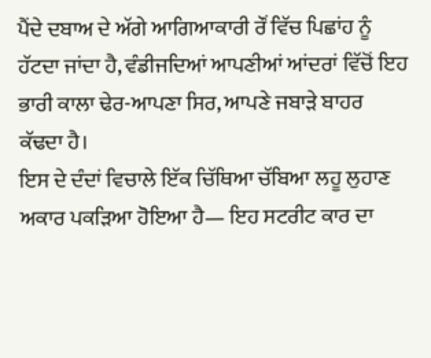ਪੈਂਦੇ ਦਬਾਅ ਦੇ ਅੱਗੇ ਆਗਿਆਕਾਰੀ ਰੌਂ ਵਿੱਚ ਪਿਛਾਂਹ ਨੂੰ ਹੱਟਦਾ ਜਾਂਦਾ ਹੈ, ਵੰਡੀਜਦਿਆਂ ਆਪਣੀਆਂ ਆਂਦਰਾਂ ਵਿੱਚੋਂ ਇਹ ਭਾਰੀ ਕਾਲਾ ਢੇਰ-ਆਪਣਾ ਸਿਰ, ਆਪਣੇ ਜਬਾੜੇ ਬਾਹਰ ਕੱਢਦਾ ਹੈ।
ਇਸ ਦੇ ਦੰਦਾਂ ਵਿਚਾਲੇ ਇੱਕ ਚਿੱਥਿਆ ਚੱਬਿਆ ਲਹੂ ਲੁਹਾਣ ਅਕਾਰ ਪਕੜਿਆ ਹੋਇਆ ਹੈ— ਇਹ ਸਟਰੀਟ ਕਾਰ ਦਾ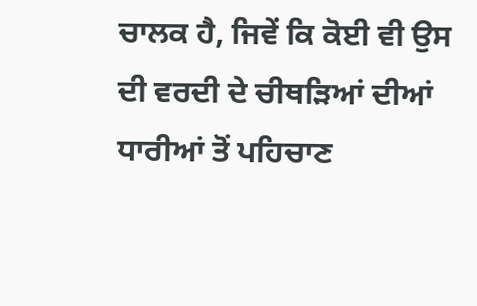ਚਾਲਕ ਹੈ, ਜਿਵੇਂ ਕਿ ਕੋਈ ਵੀ ਉਸ ਦੀ ਵਰਦੀ ਦੇ ਚੀਥੜਿਆਂ ਦੀਆਂ ਧਾਰੀਆਂ ਤੋਂ ਪਹਿਚਾਣ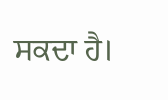ਸਕਦਾ ਹੈ।